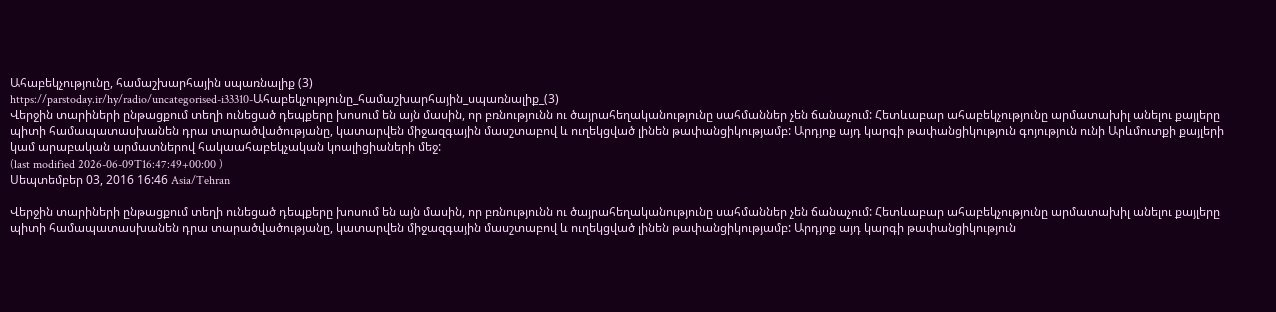Ահաբեկչությունը, համաշխարհային սպառնալիք (3)
https://parstoday.ir/hy/radio/uncategorised-i33310-Ահաբեկչությունը_համաշխարհային_սպառնալիք_(3)
Վերջին տարիների ընթացքում տեղի ունեցած դեպքերը խոսում են այն մասին, որ բռնությունն ու ծայրահեղականությունը սահմաններ չեն ճանաչում: Հետևաբար ահաբեկչությունը արմատախիլ անելու քայլերը պիտի համապատասխանեն դրա տարածվածությանը, կատարվեն միջազգային մասշտաբով և ուղեկցված լինեն թափանցիկությամբ: Արդյոք այդ կարգի թափանցիկություն գոյություն ունի Արևմուտքի քայլերի կամ արաբական արմատներով հակաահաբեկչական կոալիցիաների մեջ:
(last modified 2026-06-09T16:47:49+00:00 )
Սեպտեմբեր 03, 2016 16:46 Asia/Tehran

Վերջին տարիների ընթացքում տեղի ունեցած դեպքերը խոսում են այն մասին, որ բռնությունն ու ծայրահեղականությունը սահմաններ չեն ճանաչում: Հետևաբար ահաբեկչությունը արմատախիլ անելու քայլերը պիտի համապատասխանեն դրա տարածվածությանը, կատարվեն միջազգային մասշտաբով և ուղեկցված լինեն թափանցիկությամբ: Արդյոք այդ կարգի թափանցիկություն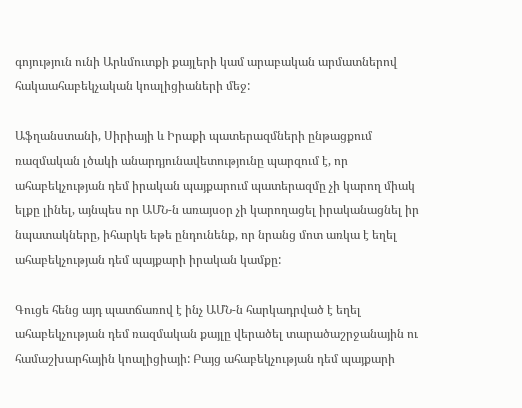գոյություն ունի Արևմուտքի քայլերի կամ արաբական արմատներով հակաահաբեկչական կոալիցիաների մեջ:

Աֆղանստանի, Սիրիայի և Իրաքի պատերազմների ընթացքում ռազմական լծակի անարդյունավետությունը պարզում է, որ ահաբեկչության դեմ իրական պայքարում պատերազմը չի կարող միակ ելքը լինել, այնպես որ ԱՄՆ-ն առայսօր չի կարողացել իրականացնել իր նպատակները, իհարկե եթե ընդունենք, որ նրանց մոտ առկա է եղել ահաբեկչության դեմ պայքարի իրական կամքը:

Գուցե հենց այդ պատճառով է ինչ ԱՄՆ-ն հարկադրված է եղել ահաբեկչության դեմ ռազմական քայլը վերածել տարածաշրջանային ու համաշխարհային կոալիցիայի: Բայց ահաբեկչության դեմ պայքարի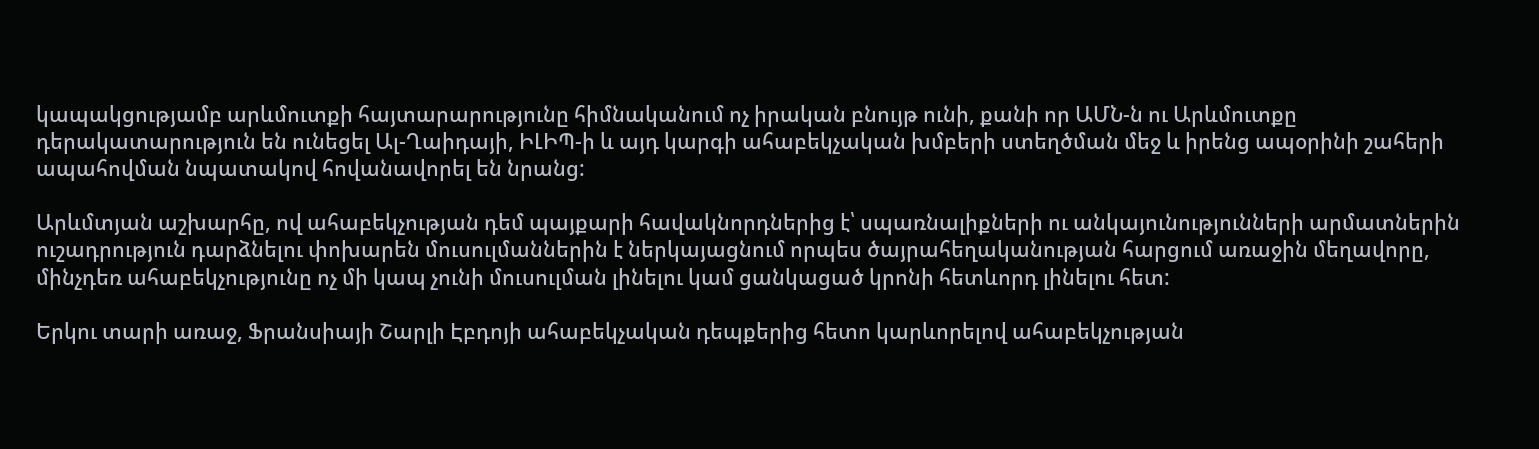կապակցությամբ արևմուտքի հայտարարությունը հիմնականում ոչ իրական բնույթ ունի, քանի որ ԱՄՆ-ն ու Արևմուտքը դերակատարություն են ունեցել Ալ-Ղաիդայի, ԻԼԻՊ-ի և այդ կարգի ահաբեկչական խմբերի ստեղծման մեջ և իրենց ապօրինի շահերի ապահովման նպատակով հովանավորել են նրանց:

Արևմտյան աշխարհը, ով ահաբեկչության դեմ պայքարի հավակնորդներից է՝ սպառնալիքների ու անկայունությունների արմատներին ուշադրություն դարձնելու փոխարեն մուսուլմաններին է ներկայացնում որպես ծայրահեղականության հարցում առաջին մեղավորը, մինչդեռ ահաբեկչությունը ոչ մի կապ չունի մուսուլման լինելու կամ ցանկացած կրոնի հետևորդ լինելու հետ:

Երկու տարի առաջ, Ֆրանսիայի Շարլի Էբդոյի ահաբեկչական դեպքերից հետո կարևորելով ահաբեկչության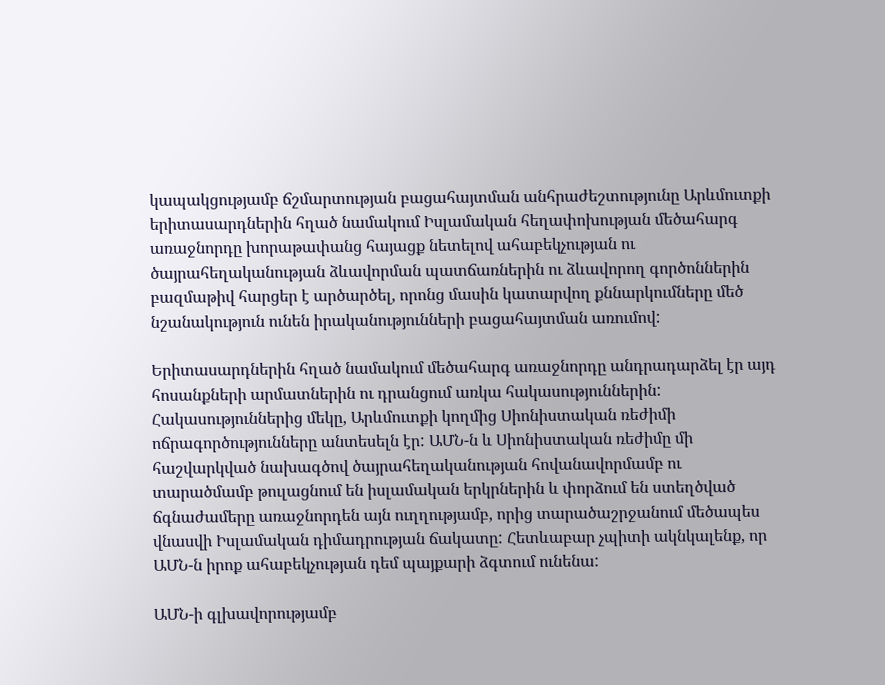կապակցությամբ ճշմարտության բացահայտման անհրաժեշտությունը Արևմուտքի երիտասարդներին հղած նամակում Իսլամական հեղափոխության մեծահարգ առաջնորդը խորաթափանց հայացք նետելով ահաբեկչության ու ծայրահեղականության ձևավորման պատճառներին ու ձևավորող գործոններին բազմաթիվ հարցեր է արծարծել, որոնց մասին կատարվող քննարկումները մեծ նշանակություն ունեն իրականությունների բացահայտման առումով:

Երիտասարդներին հղած նամակում մեծահարգ առաջնորդը անդրադարձել էր այդ հոսանքների արմատներին ու դրանցում առկա հակասություններին: Հակասություններից մեկը, Արևմուտքի կողմից Սիոնիստական ռեժիմի ոճրագործությունները անտեսելն էր: ԱՄՆ-ն և Սիոնիստական ռեժիմը մի հաշվարկված նախագծով ծայրահեղականության հովանավորմամբ ու տարածմամբ թուլացնում են իսլամական երկրներին և փորձում են ստեղծված ճգնաժամերը առաջնորդեն այն ուղղությամբ, որից տարածաշրջանում մեծապես վնասվի Իսլամական դիմադրության ճակատը: Հետևաբար չպիտի ակնկալենք, որ ԱՄՆ-ն իրոք ահաբեկչության դեմ պայքարի ձգտում ունենա:

ԱՄՆ-ի գլխավորությամբ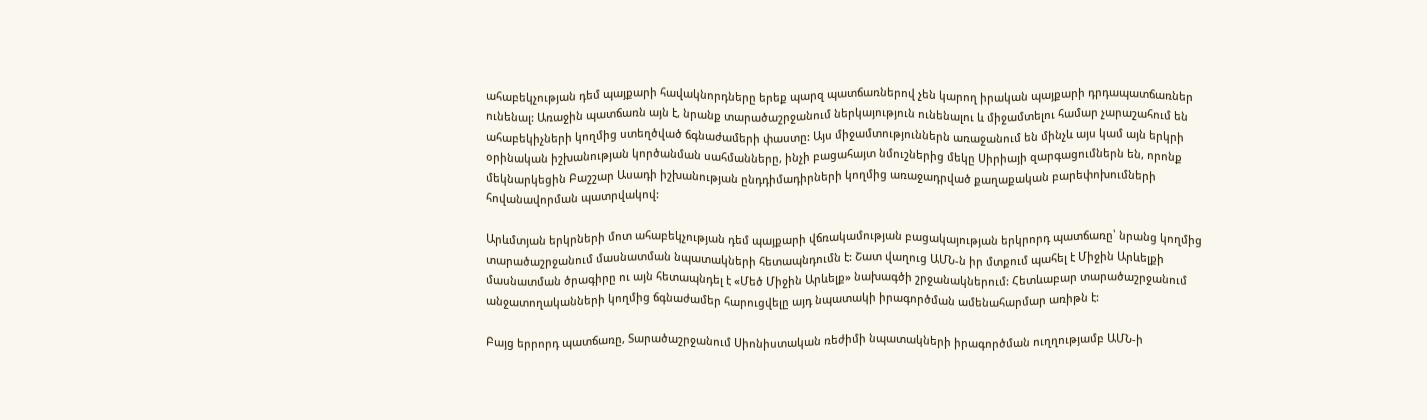ահաբեկչության դեմ պայքարի հավակնորդները երեք պարզ պատճառներով չեն կարող իրական պայքարի դրդապատճառներ ունենալ: Առաջին պատճառն այն է, նրանք տարածաշրջանում ներկայություն ունենալու և միջամտելու համար չարաշահում են ահաբեկիչների կողմից ստեղծված ճգնաժամերի փաստը: Այս միջամտություններն առաջանում են մինչև այս կամ այն երկրի օրինական իշխանության կործանման սահմանները, ինչի բացահայտ նմուշներից մեկը Սիրիայի զարգացումներն են, որոնք մեկնարկեցին Բաշշար Ասադի իշխանության ընդդիմադիրների կողմից առաջադրված քաղաքական բարեփոխումների հովանավորման պատրվակով:

Արևմտյան երկրների մոտ ահաբեկչության դեմ պայքարի վճռակամության բացակայության երկրորդ պատճառը՝ նրանց կողմից տարածաշրջանում մասնատման նպատակների հետապնդումն է: Շատ վաղուց ԱՄՆ-ն իր մտքում պահել է Միջին Արևելքի մասնատման ծրագիրը ու այն հետապնդել է «Մեծ Միջին Արևելք» նախագծի շրջանակներում: Հետևաբար տարածաշրջանում անջատողականների կողմից ճգնաժամեր հարուցվելը այդ նպատակի իրագործման ամենահարմար առիթն է:

Բայց երրորդ պատճառը, Տարածաշրջանում Սիոնիստական ռեժիմի նպատակների իրագործման ուղղությամբ ԱՄՆ-ի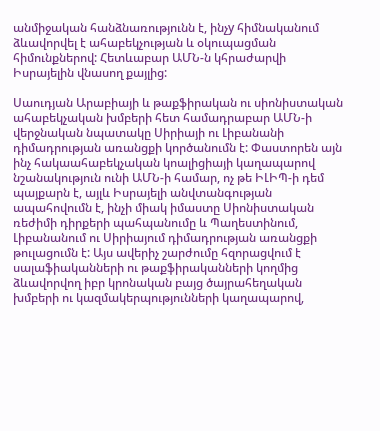անմիջական հանձնառությունն է, ինչy հիմնականում ձևավորվել է ահաբեկչության և օկուպացման հիմունքներով: Հետևաբար ԱՄՆ-ն կհրաժարվի Իսրայելին վնասող քայլից:

Սաուդյան Արաբիայի և թաքֆիրական ու սիոնիստական ահաբեկչական խմբերի հետ համադրաբար ԱՄՆ-ի վերջնական նպատակը Սիրիայի ու Լիբանանի դիմադրության առանցքի կործանումն է: Փաստորեն այն ինչ հակաահաբեկչական կոալիցիայի կաղապարով նշանակություն ունի ԱՄՆ-ի համար, ոչ թե ԻԼԻՊ-ի դեմ պայքարն է, այլև Իսրայելի անվտանգության ապահովումն է, ինչի միակ իմաստը Սիոնիստական ռեժիմի դիրքերի պահպանումը և Պաղեստինում, Լիբանանում ու Սիրիայում դիմադրության առանցքի թուլացումն է: Այս ավերիչ շարժումը հզորացվում է սալաֆիականների ու թաքֆիրականների կողմից ձևավորվող իբր կրոնական բայց ծայրահեղական խմբերի ու կազմակերպությունների կաղապարով,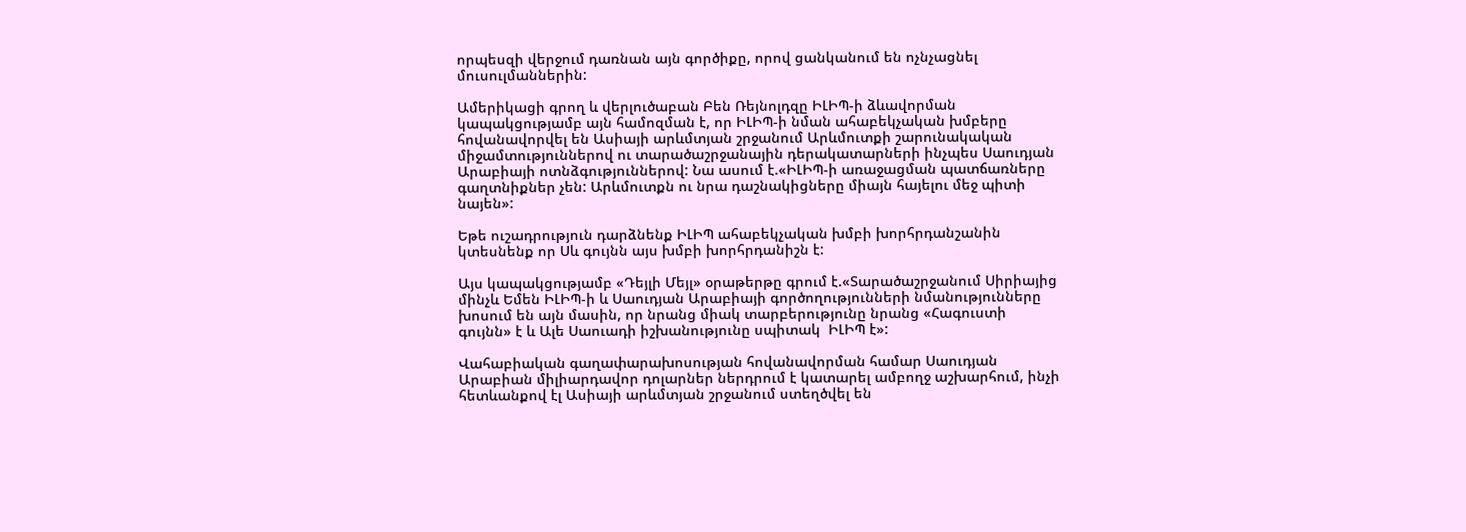որպեսզի վերջում դառնան այն գործիքը, որով ցանկանում են ոչնչացնել մուսուլմաններին:

Ամերիկացի գրող և վերլուծաբան Բեն Ռեյնոլդզը ԻԼԻՊ-ի ձևավորման կապակցությամբ այն համոզման է, որ ԻԼԻՊ-ի նման ահաբեկչական խմբերը հովանավորվել են Ասիայի արևմտյան շրջանում Արևմուտքի շարունակական միջամտություններով ու տարածաշրջանային դերակատարների ինչպես Սաուդյան Արաբիայի ոտնձգություններով: Նա ասում է.«ԻԼԻՊ-ի առաջացման պատճառները գաղտնիքներ չեն: Արևմուտքն ու նրա դաշնակիցները միայն հայելու մեջ պիտի նայեն»:

Եթե ուշադրություն դարձնենք ԻԼԻՊ ահաբեկչական խմբի խորհրդանշանին կտեսնենք որ Սև գույնն այս խմբի խորհրդանիշն է:

Այս կապակցությամբ «Դեյլի Մեյլ» օրաթերթը գրում է.«Տարածաշրջանում Սիրիայից մինչև Եմեն ԻԼԻՊ-ի և Սաուդյան Արաբիայի գործողությունների նմանությունները խոսում են այն մասին, որ նրանց միակ տարբերությունը նրանց «Հագուստի գույնն» է և Ալե Սաուադի իշխանությունը սպիտակ  ԻԼԻՊ է»:

Վահաբիական գաղափարախոսության հովանավորման համար Սաուդյան Արաբիան միլիարդավոր դոլարներ ներդրում է կատարել ամբողջ աշխարհում, ինչի հետևանքով էլ Ասիայի արևմտյան շրջանում ստեղծվել են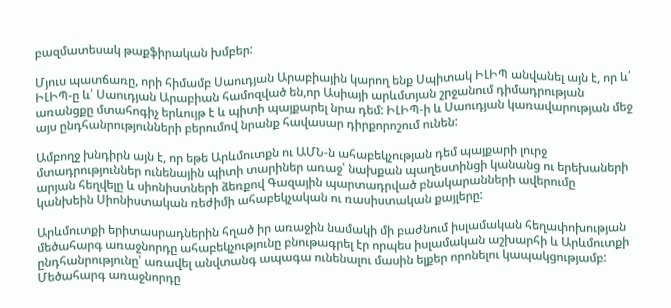բազմատեսակ թաքֆիրական խմբեր:

Մյուս պատճառը, որի հիմամբ Սաուդյան Արաբիային կարող ենք Սպիտակ ԻԼԻՊ անվանել այն է, որ և՛ ԻԼԻՊ-ը և՛ Սաուդյան Արաբիան համոզված են,որ Ասիայի արևմտյան շրջանում դիմադրության առանցքը մտահոգիչ երևույթ է և պիտի պայքարել նրա դեմ: ԻԼԻՊ-ի և Սաուդյան կառավարության մեջ այս ընդհանրությունների բերումով նրանք հավասար դիրքորոշում ունեն:

Ամբողջ խնդիրն այն է, որ եթե Արևմուտքն ու ԱՄՆ-ն ահաբեկչության դեմ պայքարի լուրջ մտադրություններ ունենային պիտի տարիներ առաջ՝ նախքան պաղեստինցի կանանց ու երեխաների արյան հեղվելը և սիոնիստների ձեռքով Գազային պարտադրված բնակարանների ավերումը կանխեին Սիոնիստական ռեժիմի ահաբեկչական ու ռասիստական քայլերը:

Արևմուտքի երիտասրադներին հղած իր առաջին նամակի մի բաժնում իսլամական հեղափոխության մեծահարգ առաջնորդը ահաբեկչությունը բնութագրել էր որպես իսլամական աշխարհի և Արևմուտքի ընդհանրությունը՝ առավել անվտանգ ապագա ունենալու մասին ելքեր որոնելու կապակցությամբ: Մեծահարգ առաջնորդը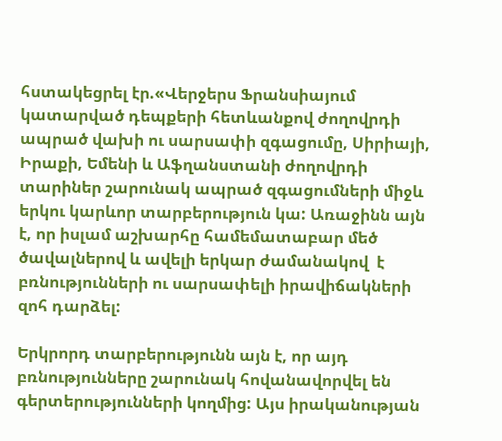հստակեցրել էր.«Վերջերս Ֆրանսիայում կատարված դեպքերի հետևանքով ժողովրդի ապրած վախի ու սարսափի զգացումը, Սիրիայի, Իրաքի, Եմենի և Աֆղանստանի ժողովրդի տարիներ շարունակ ապրած զգացումների միջև երկու կարևոր տարբերություն կա: Առաջինն այն է, որ իսլամ աշխարհը համեմատաբար մեծ ծավալներով և ավելի երկար ժամանակով  է բռնությունների ու սարսափելի իրավիճակների զոհ դարձել:

Երկրորդ տարբերությունն այն է, որ այդ բռնությունները շարունակ հովանավորվել են գերտերությունների կողմից: Այս իրականության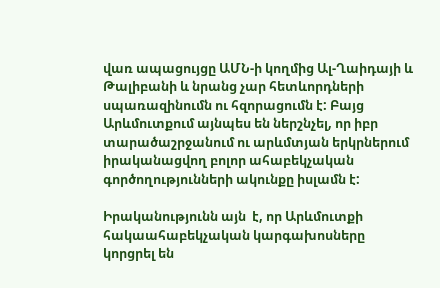վառ ապացույցը ԱՄՆ-ի կողմից Ալ-Ղաիդայի և Թալիբանի և նրանց չար հետևորդների սպառազինումն ու հզորացումն է: Բայց Արևմուտքում այնպես են ներշնչել, որ իբր տարածաշրջանում ու արևմտյան երկրներում իրականացվող բոլոր ահաբեկչական գործողությունների ակունքը իսլամն է:

Իրականությունն այն  է, որ Արևմուտքի հակաահաբեկչական կարգախոսները կորցրել են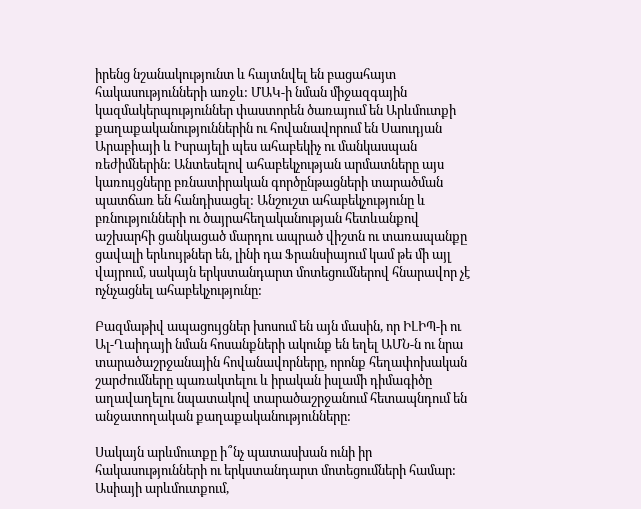իրենց նշանակությունտ և հայտնվել են բացահայտ հակասությունների առջև: ՄԱԿ-ի նման միջազգային կազմակերպություններ փաստորեն ծառայում են Արևմուտքի քաղաքականություններին ու հովանավորում են Սաուդյան Արաբիայի և Իսրայելի պես ահաբեկիչ ու մանկասպան ռեժիմներին: Անտեսելով ահաբեկչության արմատները այս կառույցները բռնատիրական գործընթացների տարածման պատճառ են հանդիսացել: Անշուշտ ահաբեկչությունը և բռնությունների ու ծայրահեղականության հետևանքով աշխարհի ցանկացած մարդու ապրած վիշտն ու տառապանքը ցավալի երևույթներ են, լինի դա Ֆրանսիայում կամ թե մի այլ վայրում, սակայն երկստանդարտ մոտեցումներով հնարավոր չէ ոչնչացնել ահաբեկչությունը:

Բազմաթիվ ապացույցներ խոսում են այն մասին, որ ԻԼԻՊ-ի ու Ալ-Ղաիդայի նման հոսանքների ակունք են եղել ԱՄՆ-ն ու նրա տարածաշրջանային հովանավորները, որոնք հեղափոխական շարժումները պառակտելու և իրական իսլամի դիմագիծը աղավաղելու նպատակով տարածաշրջանում հետապնդում են անջատողական քաղաքականությունները:

Սակայն արևմուտքը ի՞նչ պատասխան ունի իր հակասությունների ու երկստանդարտ մոտեցումների համար: Ասիայի արևմուտքում,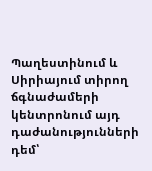Պաղեստինում և Սիրիայում տիրող ճգնաժամերի կենտրոնում այդ դաժանությունների դեմ՝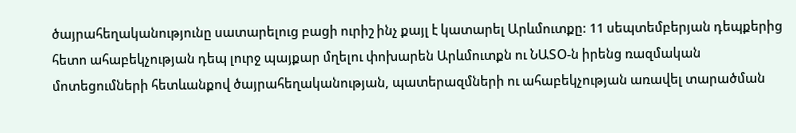ծայրահեղականությունը սատարելուց բացի ուրիշ ինչ քայլ է կատարել Արևմուտքը: 11 սեպտեմբերյան դեպքերից հետո ահաբեկչության դեպ լուրջ պայքար մղելու փոխարեն Արևմուտքն ու ՆԱՏՕ-ն իրենց ռազմական մոտեցումների հետևանքով ծայրահեղականության, պատերազմների ու ահաբեկչության առավել տարածման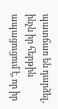պատճառ են դարձել, ինչն իր հերթին ապացուցում է, որ իր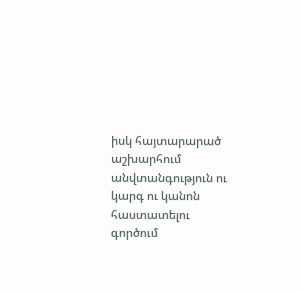իսկ հայտարարած աշխարհում անվտանգություն ու կարգ ու կանոն հաստատելու գործում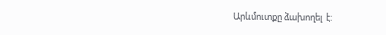Արևմուտքը ձախողել  է: